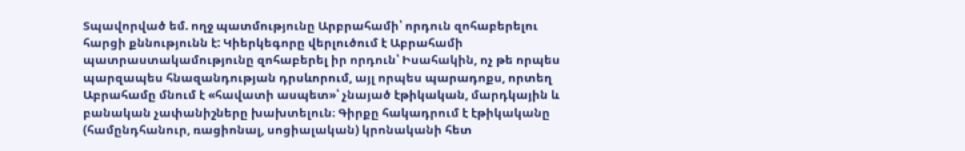Տպավորված եմ. ողջ պատմությունը Արբրահամի՝ որդուն զոհաբերելու հարցի քննությունն է: Կիերկեգորը վերլուծում է Աբրահամի պատրաստակամությունը զոհաբերել իր որդուն՝ Իսահակին, ոչ թե որպես պարզապես հնազանդության դրսևորում, այլ որպես պարադոքս, որտեղ Աբրահամը մնում է «հավատի ասպետ»՝ չնայած էթիկական, մարդկային և բանական չափանիշները խախտելուն։ Գիրքը հակադրում է էթիկականը (համընդհանուր, ռացիոնալ, սոցիալական) կրոնականի հետ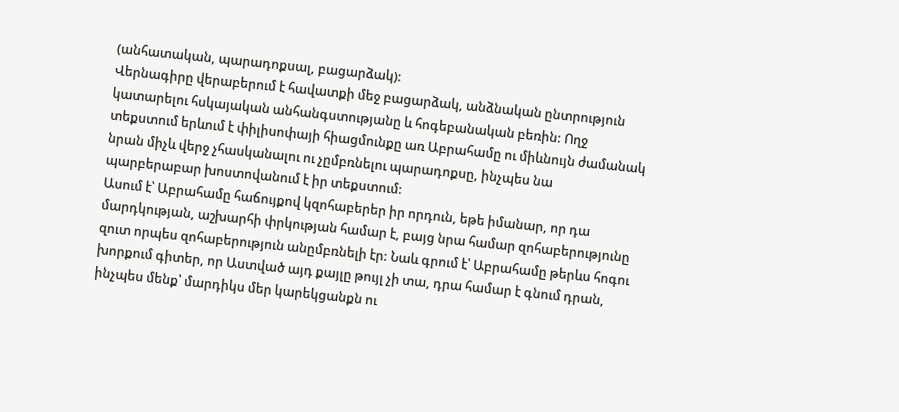(անհատական, պարադոքսալ, բացարձակ):
Վերնագիրը վերաբերում է հավատքի մեջ բացարձակ, անձնական ընտրություն կատարելու հսկայական անհանգստությանը և հոգեբանական բեռին: Ողջ տեքստում երևում է փիլիսոփայի հիացմունքը առ Աբրահամը ու միևնույն ժամանակ նրան միչև վերջ չհասկանալու ու չըմբռնելու պարադոքսը, ինչպես նա պարբերաբար խոստովանում է իր տեքստում:
Ասում է՝ Աբրահամը հաճույքով կզոհաբերեր իր որդուն, եթե իմանար, որ դա մարդկության, աշխարհի փրկության համար է, բայց նրա համար զոհաբերությունը զուտ որպես զոհաբերություն անըմբռնելի էր: Նաև գրում է՝ Աբրահամը թերևս հոգու խորքում գիտեր, որ Աստված այդ քայլը թույլ չի տա, դրա համար է գնում դրան, ինչպես մենք՝ մարդիկս մեր կարեկցանքն ու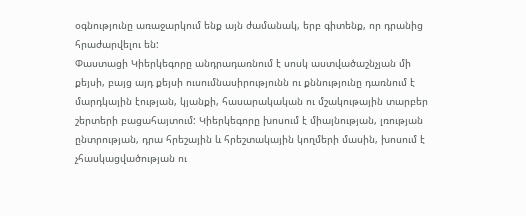օգնությունը առաջարկում ենք այն ժամանակ, երբ գիտենք, որ դրանից հրաժարվելու են:
Փաստացի Կիերկեգորը անդրադառնում է սոսկ աստվածաշնչյան մի քեյսի, բայց այդ քեյսի ուսումնասիրությունն ու քննությունը դառնում է մարդկային էության, կյանքի, հասարակական ու մշակութային տարբեր շերտերի բացահայտում: Կիերկեգորը խոսում է միայնության, լռության ընտրության, դրա հրեշային և հրեշտակային կողմերի մասին, խոսում է չհասկացվածության ու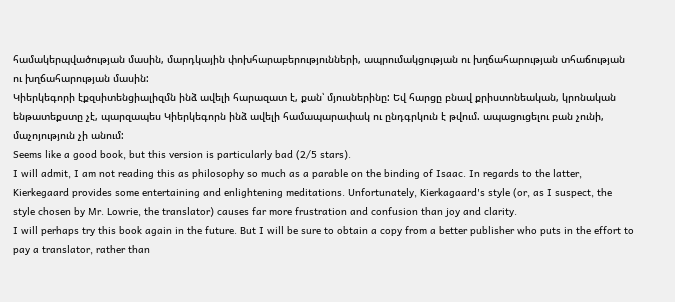համակերպվածության մասին, մարդկային փոխհարաբերությունների, ապրումակցության ու խղճահարության տհաճության ու խղճահարության մասին:
Կիերկեգորի էքզսիտենցիալիզմն ինձ ավելի հարազատ է, քան՝ մյուսներինը: Եվ հարցը բնավ քրիստոնեական, կրոնական ենթատեքստը չէ, պարզապես Կիերկեգորն ինձ ավելի համապարափակ ու ընդգրկուն է թվում. ապացուցելու բան չունի, մաչոյություն չի անում:
Seems like a good book, but this version is particularly bad (2/5 stars).
I will admit, I am not reading this as philosophy so much as a parable on the binding of Isaac. In regards to the latter, Kierkegaard provides some entertaining and enlightening meditations. Unfortunately, Kierkagaard's style (or, as I suspect, the style chosen by Mr. Lowrie, the translator) causes far more frustration and confusion than joy and clarity.
I will perhaps try this book again in the future. But I will be sure to obtain a copy from a better publisher who puts in the effort to pay a translator, rather than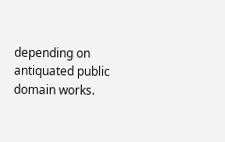depending on antiquated public domain works.